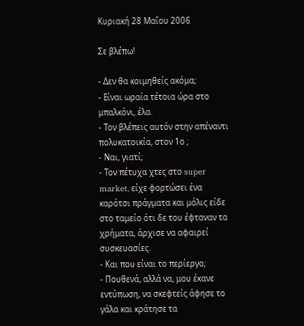Κυριακή 28 Μαΐου 2006

Σε βλέπω!

- Δεν θα κοιμηθείς ακόμα;
- Είναι ωραία τέτοια ώρα στο μπαλκόνι, έλα.
- Τον βλέπεις αυτόν στην απέναντι πολυκατοικία, στον 1ο ;
- Ναι, γιατί;
- Τον πέτυχα χτες στο super market, είχε φορτώσει ένα καρότσι πράγματα και μόλις είδε στο ταμείο ότι δε του έφταναν τα χρήματα, άρχισε να αφαιρεί συσκευασίες.
- Και που είναι το περίεργο;
- Πουθενά, αλλά να, μου έκανε εντύπωση, να σκεφτείς άφησε το γάλα και κράτησε τα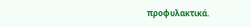προφυλακτικά.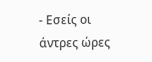- Εσείς οι άντρες ώρες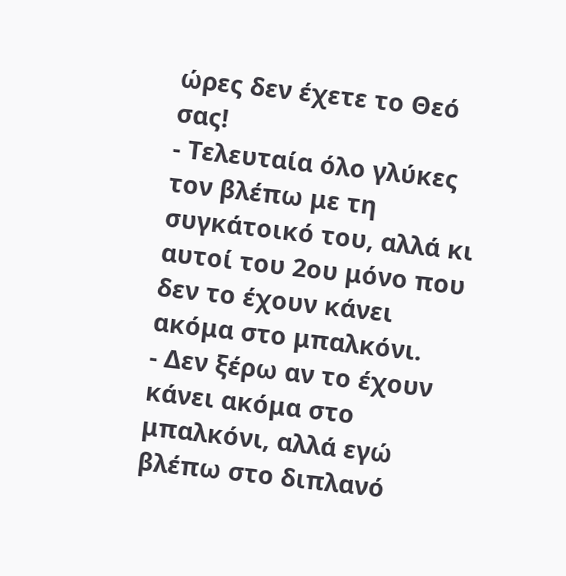ώρες δεν έχετε το Θεό σας!
- Τελευταία όλο γλύκες τον βλέπω με τη συγκάτοικό του, αλλά κι αυτοί του 2ου μόνο που δεν το έχουν κάνει ακόμα στο μπαλκόνι.
- Δεν ξέρω αν το έχουν κάνει ακόμα στο μπαλκόνι, αλλά εγώ βλέπω στο διπλανό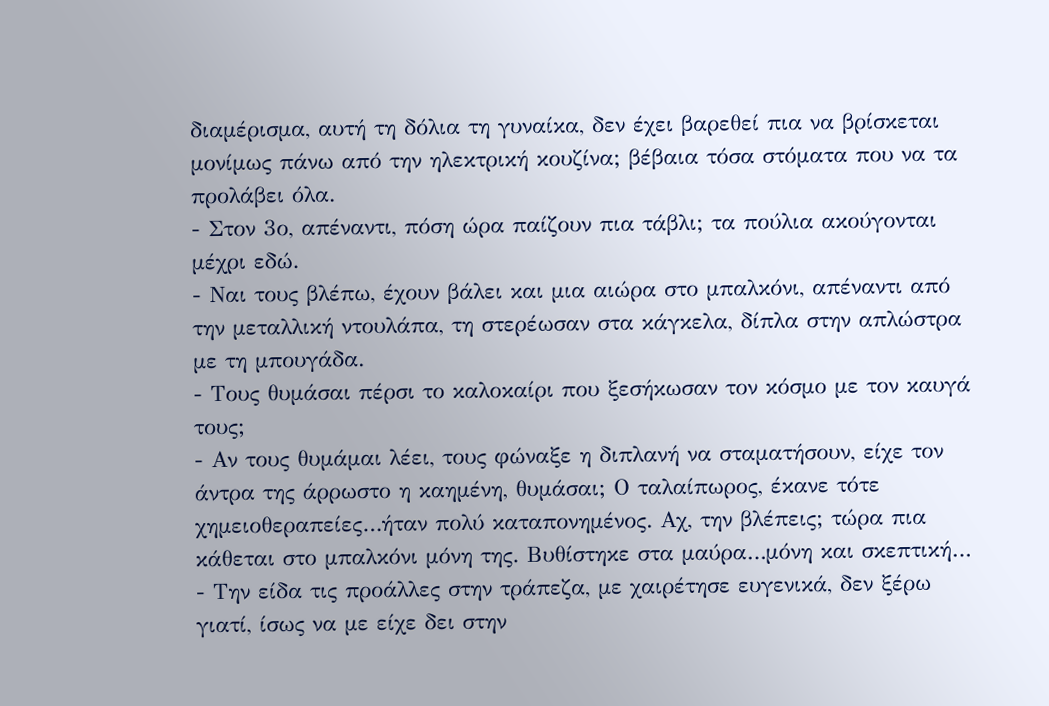διαμέρισμα, αυτή τη δόλια τη γυναίκα, δεν έχει βαρεθεί πια να βρίσκεται μονίμως πάνω από την ηλεκτρική κουζίνα; βέβαια τόσα στόματα που να τα προλάβει όλα.
- Στον 3ο, απέναντι, πόση ώρα παίζουν πια τάβλι; τα πούλια ακούγονται μέχρι εδώ.
- Ναι τους βλέπω, έχουν βάλει και μια αιώρα στο μπαλκόνι, απέναντι από την μεταλλική ντουλάπα, τη στερέωσαν στα κάγκελα, δίπλα στην απλώστρα με τη μπουγάδα.
- Τους θυμάσαι πέρσι το καλοκαίρι που ξεσήκωσαν τον κόσμο με τον καυγά τους;
- Αν τους θυμάμαι λέει, τους φώναξε η διπλανή να σταματήσουν, είχε τον άντρα της άρρωστο η καημένη, θυμάσαι; Ο ταλαίπωρος, έκανε τότε χημειοθεραπείες…ήταν πολύ καταπονημένος. Αχ, την βλέπεις; τώρα πια κάθεται στο μπαλκόνι μόνη της. Βυθίστηκε στα μαύρα…μόνη και σκεπτική…
- Την είδα τις προάλλες στην τράπεζα, με χαιρέτησε ευγενικά, δεν ξέρω γιατί, ίσως να με είχε δει στην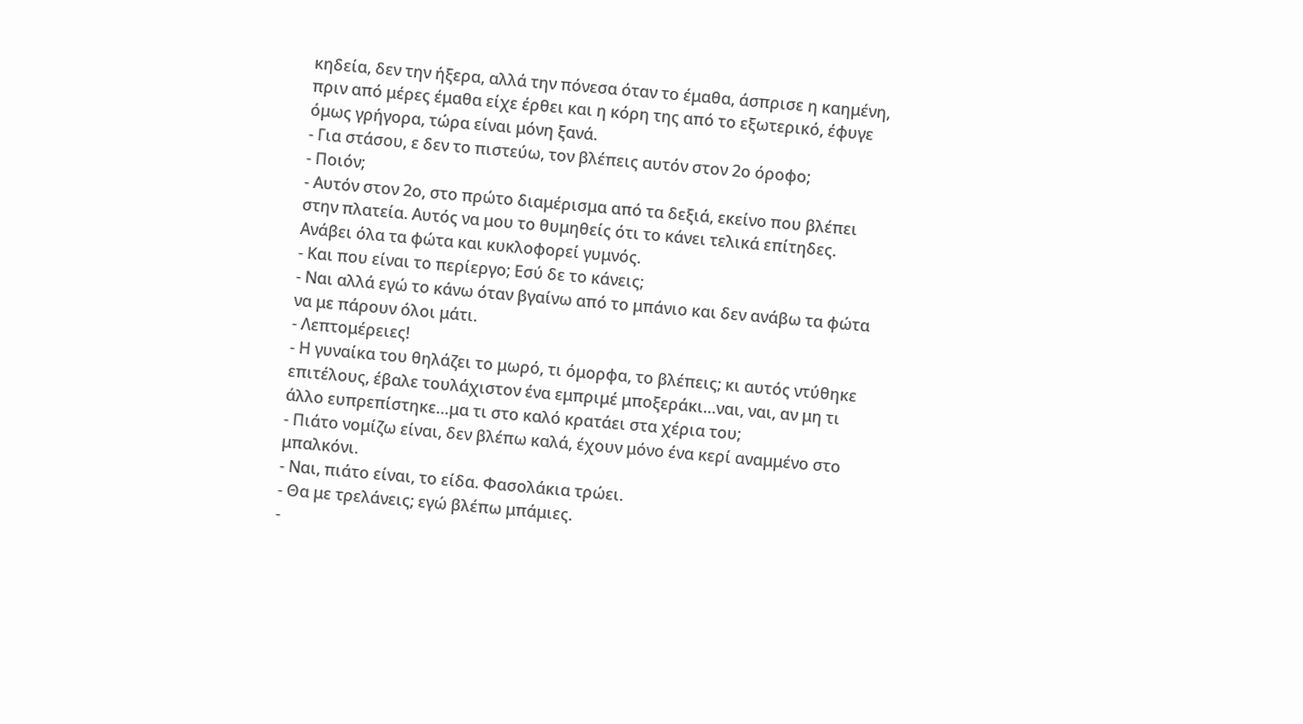κηδεία, δεν την ήξερα, αλλά την πόνεσα όταν το έμαθα, άσπρισε η καημένη, πριν από μέρες έμαθα είχε έρθει και η κόρη της από το εξωτερικό, έφυγε όμως γρήγορα, τώρα είναι μόνη ξανά.
- Για στάσου, ε δεν το πιστεύω, τον βλέπεις αυτόν στον 2ο όροφο;
- Ποιόν;
- Αυτόν στον 2ο, στο πρώτο διαμέρισμα από τα δεξιά, εκείνο που βλέπει στην πλατεία. Αυτός να μου το θυμηθείς ότι το κάνει τελικά επίτηδες. Ανάβει όλα τα φώτα και κυκλοφορεί γυμνός.
- Και που είναι το περίεργο; Εσύ δε το κάνεις;
- Ναι αλλά εγώ το κάνω όταν βγαίνω από το μπάνιο και δεν ανάβω τα φώτα να με πάρουν όλοι μάτι.
- Λεπτομέρειες!
- Η γυναίκα του θηλάζει το μωρό, τι όμορφα, το βλέπεις; κι αυτός ντύθηκε επιτέλους, έβαλε τουλάχιστον ένα εμπριμέ μποξεράκι…ναι, ναι, αν μη τι άλλο ευπρεπίστηκε…μα τι στο καλό κρατάει στα χέρια του;
- Πιάτο νομίζω είναι, δεν βλέπω καλά, έχουν μόνο ένα κερί αναμμένο στο μπαλκόνι.
- Ναι, πιάτο είναι, το είδα. Φασολάκια τρώει.
- Θα με τρελάνεις; εγώ βλέπω μπάμιες.
-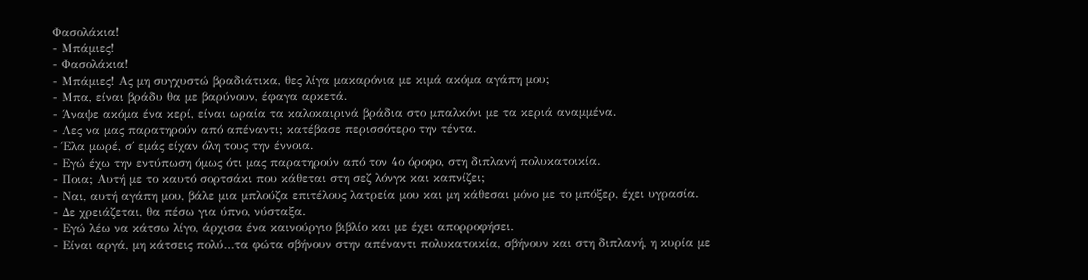Φασολάκια!
- Μπάμιες!
- Φασολάκια!
- Μπάμιες! Ας μη συγχυστώ βραδιάτικα, θες λίγα μακαρόνια με κιμά ακόμα αγάπη μου;
- Μπα, είναι βράδυ θα με βαρύνουν, έφαγα αρκετά.
- Άναψε ακόμα ένα κερί, είναι ωραία τα καλοκαιρινά βράδια στο μπαλκόνι με τα κεριά αναμμένα.
- Λες να μας παρατηρούν από απέναντι; κατέβασε περισσότερο την τέντα.
- Έλα μωρέ, σ΄ εμάς είχαν όλη τους την έννοια.
- Εγώ έχω την εντύπωση όμως ότι μας παρατηρούν από τον 4ο όροφο, στη διπλανή πολυκατοικία.
- Ποια; Αυτή με το καυτό σορτσάκι που κάθεται στη σεζ λόνγκ και καπνίζει;
- Ναι, αυτή αγάπη μου, βάλε μια μπλούζα επιτέλους λατρεία μου και μη κάθεσαι μόνο με το μπόξερ, έχει υγρασία.
- Δε χρειάζεται, θα πέσω για ύπνο, νύσταξα.
- Εγώ λέω να κάτσω λίγο, άρχισα ένα καινούργιο βιβλίο και με έχει απορροφήσει.
- Είναι αργά, μη κάτσεις πολύ…τα φώτα σβήνουν στην απέναντι πολυκατοικία, σβήνουν και στη διπλανή, η κυρία με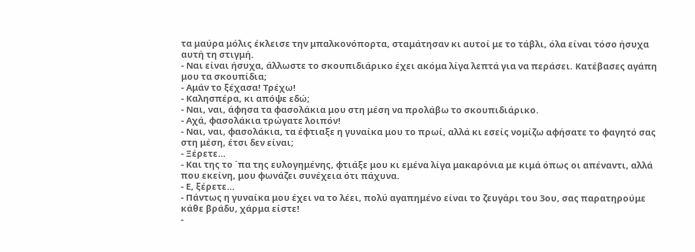τα μαύρα μόλις έκλεισε την μπαλκονόπορτα, σταμάτησαν κι αυτοί με το τάβλι, όλα είναι τόσο ήσυχα αυτή τη στιγμή.
- Ναι είναι ήσυχα, άλλωστε το σκουπιδιάρικο έχει ακόμα λίγα λεπτά για να περάσει. Κατέβασες αγάπη μου τα σκουπίδια;
- Αμάν το ξέχασα! Τρέχω!
- Καλησπέρα, κι απόψε εδώ;
- Ναι, ναι, άφησα τα φασολάκια μου στη μέση να προλάβω το σκουπιδιάρικο.
- Αχά, φασολάκια τρώγατε λοιπόν!
- Ναι, ναι, φασολάκια, τα έφτιαξε η γυναίκα μου το πρωί, αλλά κι εσείς νομίζω αφήσατε το φαγητό σας στη μέση, έτσι δεν είναι;
- Ξέρετε…
- Και της το ΄πα της ευλογημένης, φτιάξε μου κι εμένα λίγα μακαρόνια με κιμά όπως οι απέναντι, αλλά που εκείνη, μου φωνάζει συνέχεια ότι πάχυνα.
- Ε, ξέρετε…
- Πάντως η γυναίκα μου έχει να το λέει, πολύ αγαπημένο είναι το ζευγάρι του 3ου, σας παρατηρούμε κάθε βράδυ, χάρμα είστε!
-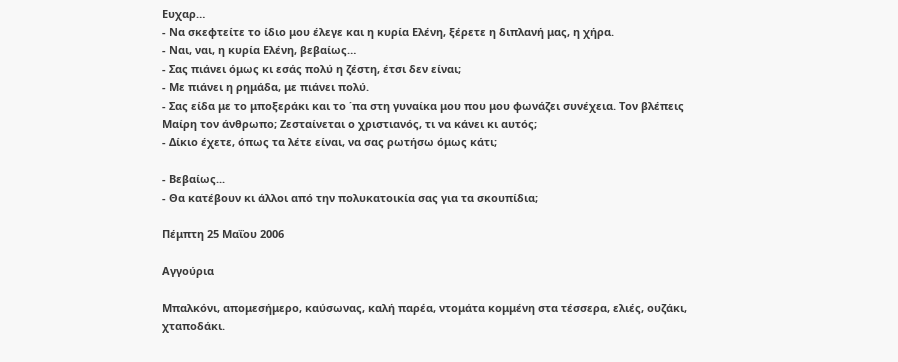Ευχαρ…
- Να σκεφτείτε το ίδιο μου έλεγε και η κυρία Ελένη, ξέρετε η διπλανή μας, η χήρα.
- Ναι, ναι, η κυρία Ελένη, βεβαίως…
- Σας πιάνει όμως κι εσάς πολύ η ζέστη, έτσι δεν είναι;
- Με πιάνει η ρημάδα, με πιάνει πολύ.
- Σας είδα με το μποξεράκι και το ΄πα στη γυναίκα μου που μου φωνάζει συνέχεια. Τον βλέπεις Μαίρη τον άνθρωπο; Ζεσταίνεται ο χριστιανός, τι να κάνει κι αυτός;
- Δίκιο έχετε, όπως τα λέτε είναι, να σας ρωτήσω όμως κάτι;

- Βεβαίως...
- Θα κατέβουν κι άλλοι από την πολυκατοικία σας για τα σκουπίδια;

Πέμπτη 25 Μαΐου 2006

Αγγούρια

Μπαλκόνι, απομεσήμερο, καύσωνας, καλή παρέα, ντομάτα κομμένη στα τέσσερα, ελιές, ουζάκι, χταποδάκι.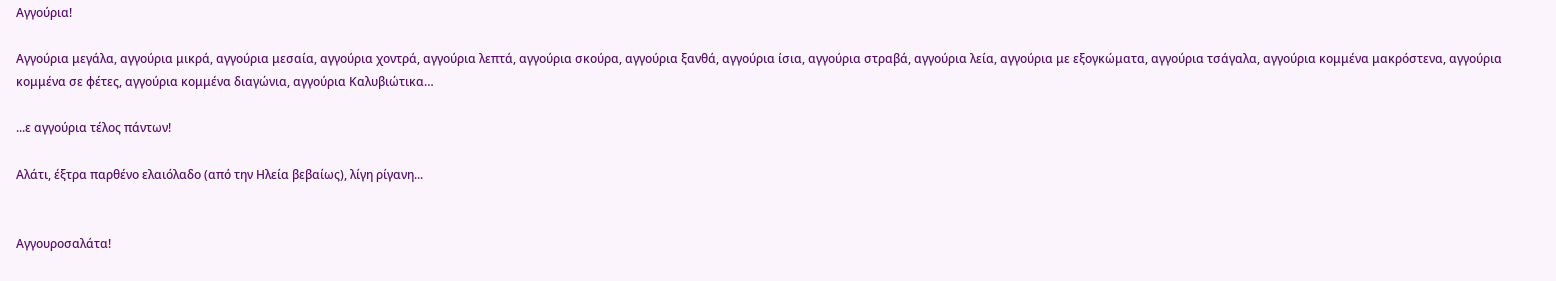Αγγούρια!

Αγγούρια μεγάλα, αγγούρια μικρά, αγγούρια μεσαία, αγγούρια χοντρά, αγγούρια λεπτά, αγγούρια σκούρα, αγγούρια ξανθά, αγγούρια ίσια, αγγούρια στραβά, αγγούρια λεία, αγγούρια με εξογκώματα, αγγούρια τσάγαλα, αγγούρια κομμένα μακρόστενα, αγγούρια κομμένα σε φέτες, αγγούρια κομμένα διαγώνια, αγγούρια Καλυβιώτικα…

...ε αγγούρια τέλος πάντων!

Αλάτι, έξτρα παρθένο ελαιόλαδο (από την Ηλεία βεβαίως), λίγη ρίγανη...


Αγγουροσαλάτα!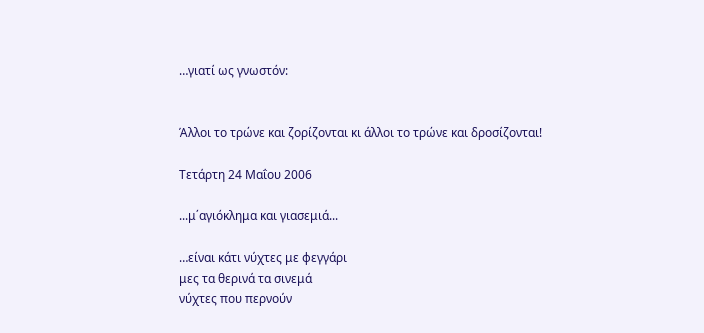…γιατί ως γνωστόν:


Άλλοι το τρώνε και ζορίζονται κι άλλοι το τρώνε και δροσίζονται!

Τετάρτη 24 Μαΐου 2006

...μ΄αγιόκλημα και γιασεμιά...

…είναι κάτι νύχτες με φεγγάρι
μες τα θερινά τα σινεμά
νύχτες που περνούν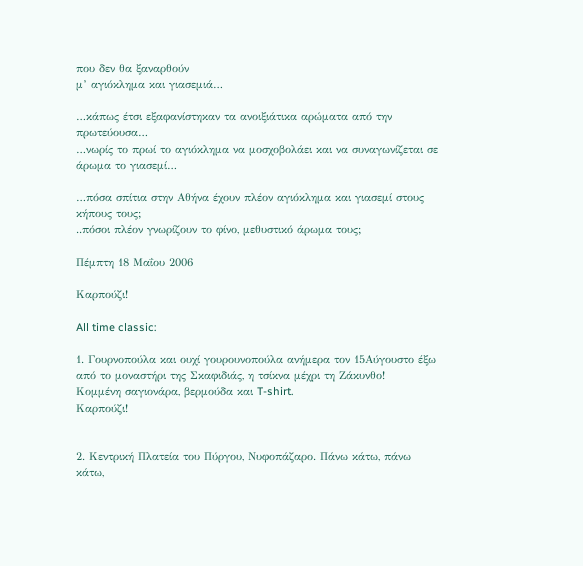που δεν θα ξαναρθούν
μ’ αγιόκλημα και γιασεμιά…

…κάπως έτσι εξαφανίστηκαν τα ανοιξιάτικα αρώματα από την πρωτεύουσα…
…νωρίς το πρωί το αγιόκλημα να μοσχοβολάει και να συναγωνίζεται σε άρωμα το γιασεμί…

…πόσα σπίτια στην Αθήνα έχουν πλέον αγιόκλημα και γιασεμί στους κήπους τους;
..πόσοι πλέον γνωρίζουν το φίνο, μεθυστικό άρωμα τους;

Πέμπτη 18 Μαΐου 2006

Καρπούζι!

All time classic:

1. Γουρνοπούλα και ουχί γουρουνοπούλα ανήμερα τον 15Αύγουστο έξω από το μοναστήρι της Σκαφιδιάς, η τσίκνα μέχρι τη Ζάκυνθο!
Κομμένη σαγιονάρα, βερμούδα και T-shirt.
Καρπούζι!


2. Κεντρική Πλατεία του Πύργου, Νυφοπάζαρο. Πάνω κάτω, πάνω κάτω,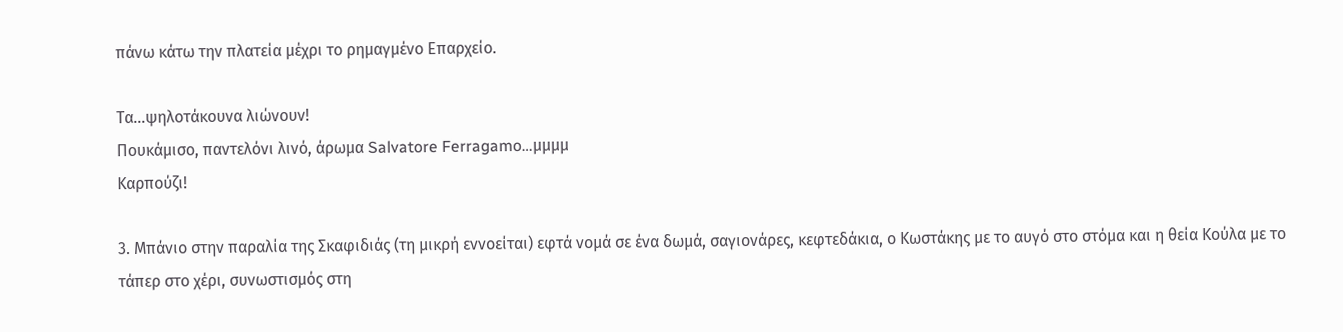πάνω κάτω την πλατεία μέχρι το ρημαγμένο Επαρχείο.

Τα…ψηλοτάκουνα λιώνουν!
Πουκάμισο, παντελόνι λινό, άρωμα Salvatore Ferragamo…μμμμ
Καρπούζι!

3. Μπάνιο στην παραλία της Σκαφιδιάς (τη μικρή εννοείται) εφτά νομά σε ένα δωμά, σαγιονάρες, κεφτεδάκια, ο Κωστάκης με το αυγό στο στόμα και η θεία Κούλα με το τάπερ στο χέρι, συνωστισμός στη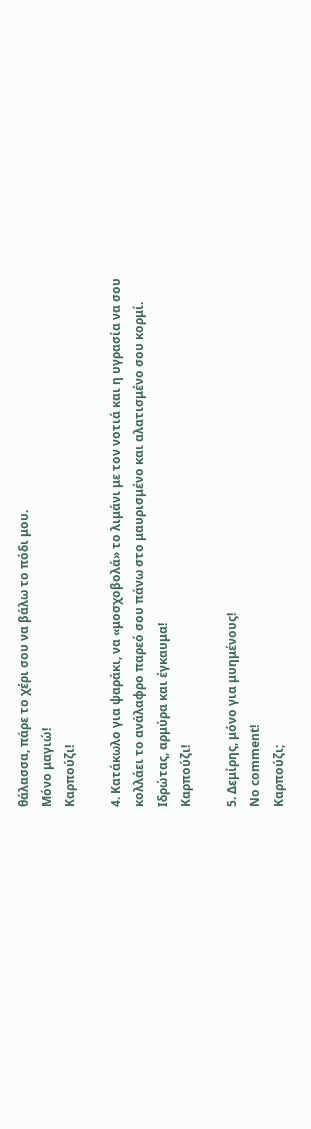θάλασσα, πάρε το χέρι σου να βάλω το πόδι μου.
Μόνο μαγιώ!
Καρπούζι!

4. Κατάκωλο για ψαράκι, να «μοσχοβολά» το λιμάνι με τον νοτιά και η υγρασία να σου κολλάει το ανάλαφρο παρεό σου πάνω στο μαυρισμένο και αλατισμένο σου κορμί.
Ιδρώτας, αρμύρα και έγκαυμα!
Καρπούζι!

5. Δεμίρης, μόνο για μυημένους!
No comment!
Καρπούζι;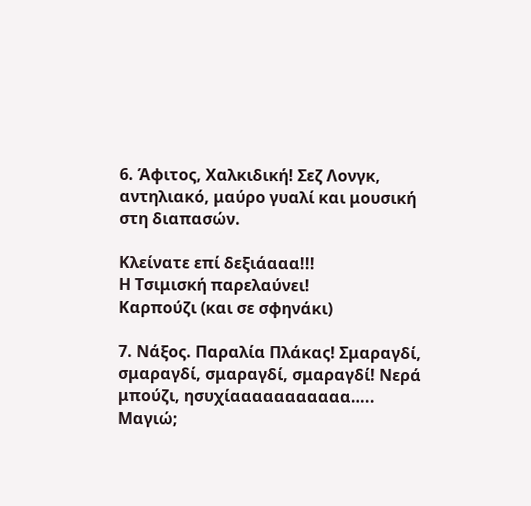6. Άφιτος, Χαλκιδική! Σεζ Λονγκ, αντηλιακό, μαύρο γυαλί και μουσική στη διαπασών.

Κλείνατε επί δεξιάααα!!!
Η Τσιμισκή παρελαύνει!
Καρπούζι (και σε σφηνάκι)

7. Νάξος. Παραλία Πλάκας! Σμαραγδί, σμαραγδί, σμαραγδί, σμαραγδί! Νερά μπούζι, ησυχίααααααααααα…..
Μαγιώ;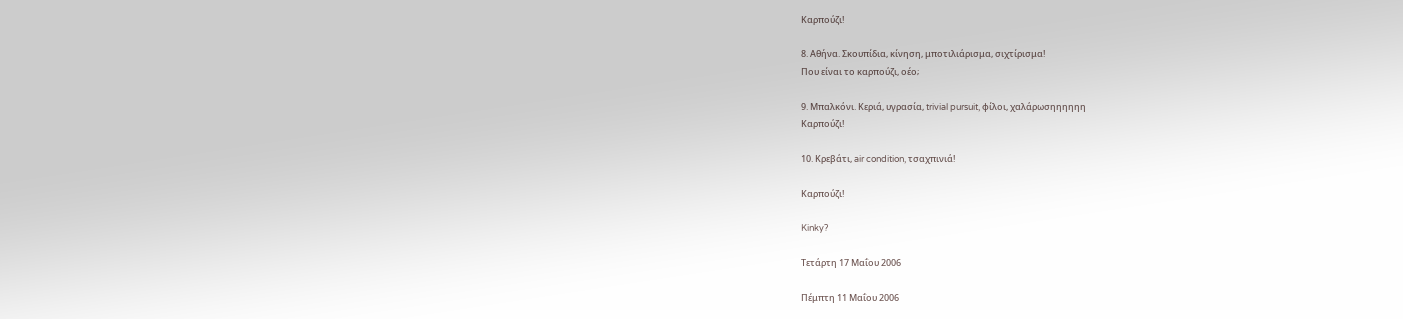Καρπούζι!

8. Αθήνα. Σκουπίδια, κίνηση, μποτιλιάρισμα, σιχτίρισμα!
Που είναι το καρπούζι, οέο;

9. Μπαλκόνι. Κεριά, υγρασία, trivial pursuit, φίλοι, χαλάρωσηηηηηη
Καρπούζι!

10. Κρεβάτι, air condition, τσαχπινιά!

Καρπούζι!

Kinky?

Τετάρτη 17 Μαΐου 2006

Πέμπτη 11 Μαΐου 2006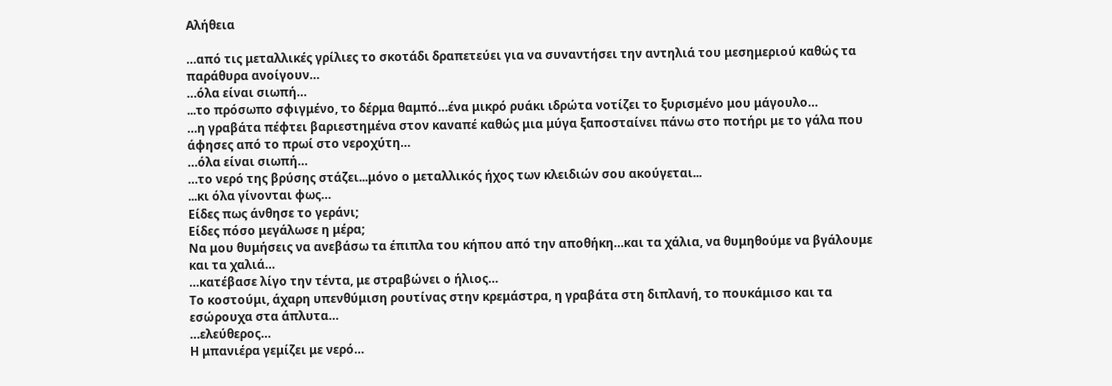Αλήθεια

…από τις μεταλλικές γρίλιες το σκοτάδι δραπετεύει για να συναντήσει την αντηλιά του μεσημεριού καθώς τα παράθυρα ανοίγουν…
…όλα είναι σιωπή…
...το πρόσωπο σφιγμένο, το δέρμα θαμπό…ένα μικρό ρυάκι ιδρώτα νοτίζει το ξυρισμένο μου μάγουλο…
…η γραβάτα πέφτει βαριεστημένα στον καναπέ καθώς μια μύγα ξαποσταίνει πάνω στο ποτήρι με το γάλα που άφησες από το πρωί στο νεροχύτη…
…όλα είναι σιωπή…
…το νερό της βρύσης στάζει...μόνο ο μεταλλικός ήχος των κλειδιών σου ακούγεται...
...κι όλα γίνονται φως…
Είδες πως άνθησε το γεράνι;
Είδες πόσο μεγάλωσε η μέρα;
Να μου θυμήσεις να ανεβάσω τα έπιπλα του κήπου από την αποθήκη…και τα χάλια, να θυμηθούμε να βγάλουμε και τα χαλιά…
…κατέβασε λίγο την τέντα, με στραβώνει ο ήλιος…
Το κοστούμι, άχαρη υπενθύμιση ρουτίνας στην κρεμάστρα, η γραβάτα στη διπλανή, το πουκάμισο και τα εσώρουχα στα άπλυτα…
…ελεύθερος…
Η μπανιέρα γεμίζει με νερό…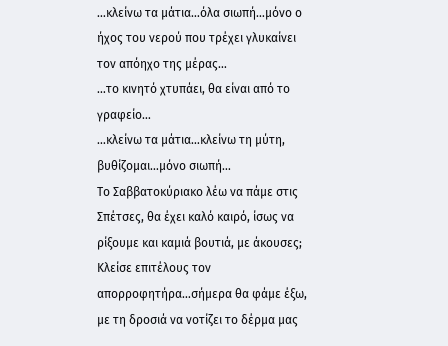…κλείνω τα μάτια…όλα σιωπή…μόνο ο ήχος του νερού που τρέχει γλυκαίνει τον απόηχο της μέρας…
…το κινητό χτυπάει, θα είναι από το γραφείο…
…κλείνω τα μάτια…κλείνω τη μύτη, βυθίζομαι…μόνο σιωπή…
Το Σαββατοκύριακο λέω να πάμε στις Σπέτσες, θα έχει καλό καιρό, ίσως να ρίξουμε και καμιά βουτιά, με άκουσες;
Κλείσε επιτέλους τον απορροφητήρα…σήμερα θα φάμε έξω, με τη δροσιά να νοτίζει το δέρμα μας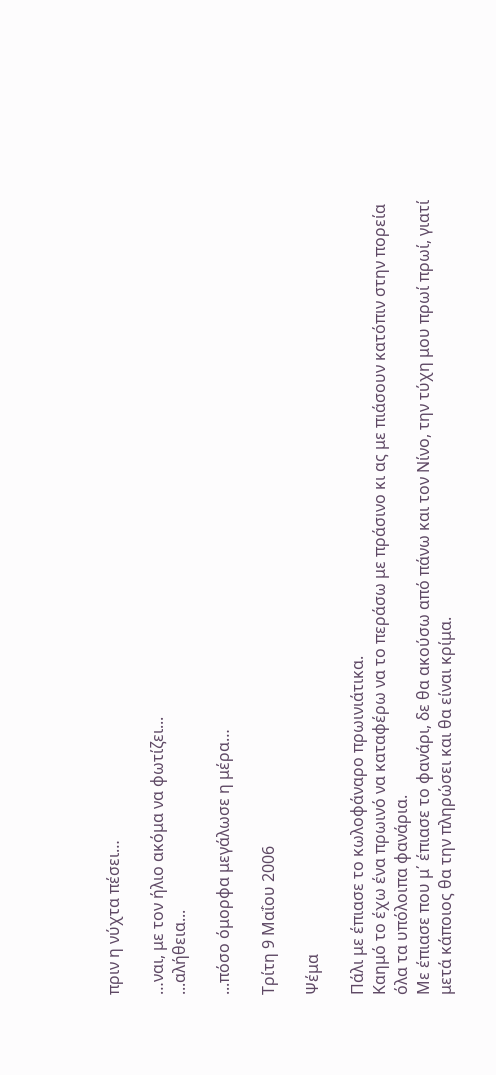πριν η νύχτα πέσει…

…ναι, με τον ήλιο ακόμα να φωτίζει...
...αλήθεια...

...πόσο όμορφα μεγάλωσε η μέρα…

Τρίτη 9 Μαΐου 2006

Ψέμα

Πάλι με έπιασε το κωλοφάναρο πρωινιάτικα.
Καημό το έχω ένα πρωινό να καταφέρω να το περάσω με πράσινο κι ας με πιάσουν κατόπιν στην πορεία όλα τα υπόλοιπα φανάρια.
Με έπιασε που μ΄ έπιασε το φανάρι, δε θα ακούσω από πάνω και τον Νίνο, την τύχη μου πρωί πρωί, γιατί μετά κάποιος θα την πληρώσει και θα είναι κρίμα.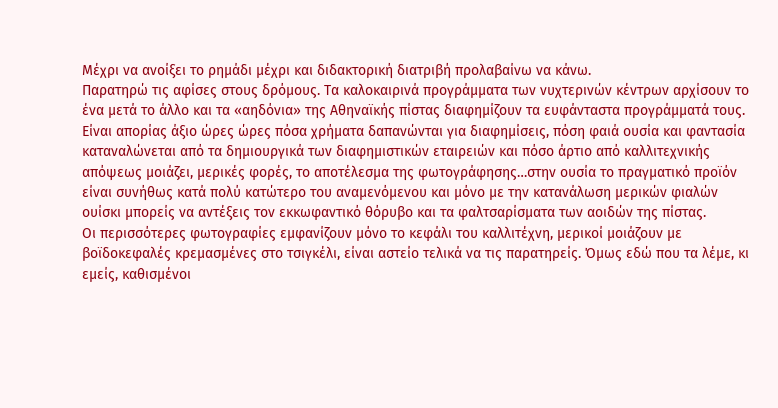Μέχρι να ανοίξει το ρημάδι μέχρι και διδακτορική διατριβή προλαβαίνω να κάνω.
Παρατηρώ τις αφίσες στους δρόμους. Τα καλοκαιρινά προγράμματα των νυχτερινών κέντρων αρχίσουν το ένα μετά το άλλο και τα «αηδόνια» της Αθηναϊκής πίστας διαφημίζουν τα ευφάνταστα προγράμματά τους. Είναι απορίας άξιο ώρες ώρες πόσα χρήματα δαπανώνται για διαφημίσεις, πόση φαιά ουσία και φαντασία καταναλώνεται από τα δημιουργικά των διαφημιστικών εταιρειών και πόσο άρτιο από καλλιτεχνικής απόψεως μοιάζει, μερικές φορές, το αποτέλεσμα της φωτογράφησης…στην ουσία το πραγματικό προϊόν είναι συνήθως κατά πολύ κατώτερο του αναμενόμενου και μόνο με την κατανάλωση μερικών φιαλών ουίσκι μπορείς να αντέξεις τον εκκωφαντικό θόρυβο και τα φαλτσαρίσματα των αοιδών της πίστας.
Οι περισσότερες φωτογραφίες εμφανίζουν μόνο το κεφάλι του καλλιτέχνη, μερικοί μοιάζουν με βοϊδοκεφαλές κρεμασμένες στο τσιγκέλι, είναι αστείο τελικά να τις παρατηρείς. Όμως εδώ που τα λέμε, κι εμείς, καθισμένοι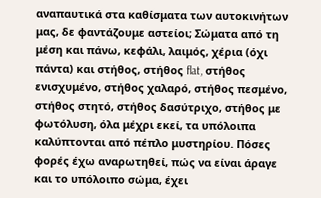αναπαυτικά στα καθίσματα των αυτοκινήτων μας, δε φαντάζουμε αστείοι; Σώματα από τη μέση και πάνω, κεφάλι, λαιμός, χέρια (όχι πάντα) και στήθος, στήθος flat, στήθος ενισχυμένο, στήθος χαλαρό, στήθος πεσμένο, στήθος στητό, στήθος δασύτριχο, στήθος με φωτόλυση, όλα μέχρι εκεί, τα υπόλοιπα καλύπτονται από πέπλο μυστηρίου. Πόσες φορές έχω αναρωτηθεί, πώς να είναι άραγε και το υπόλοιπο σώμα, έχει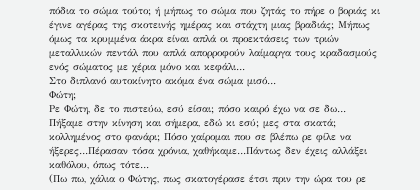πόδια το σώμα τούτο; ή μήπως το σώμα που ζητάς το πήρε ο βοριάς κι έγινε αγέρας της σκοτεινής ημέρας και στάχτη μιας βραδιάς; Μήπως όμως τα κρυμμένα άκρα είναι απλά οι προεκτάσεις των τριών μεταλλικών πεντάλ που απλά απορροφούν λαίμαργα τους κραδασμούς ενός σώματος με χέρια μόνο και κεφάλι…
Στο διπλανό αυτοκίνητο ακόμα ένα σώμα μισό…
Φώτη;
Ρε Φώτη, δε το πιστεύω, εσύ είσαι; πόσο καιρό έχω να σε δω…
Πήξαμε στην κίνηση και σήμερα, εδώ κι εσύ; μες στα σκατά; κολλημένος στο φανάρι; Πόσο χαίρομαι που σε βλέπω ρε φίλε να ήξερες…Πέρασαν τόσα χρόνια, χαθήκαμε…Πάντως δεν έχεις αλλάξει καθόλου, όπως τότε…
(Πω πω, χάλια ο Φώτης, πως σκατογέρασε έτσι πριν την ώρα του ρε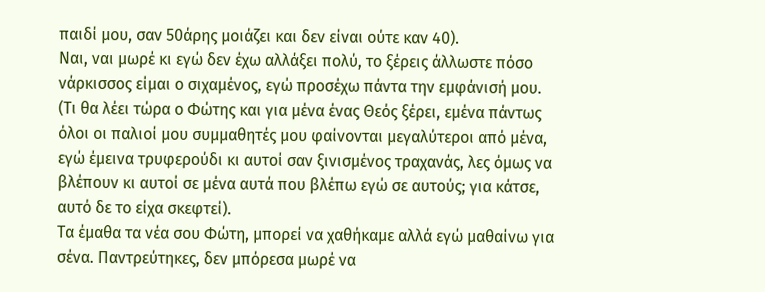παιδί μου, σαν 50άρης μοιάζει και δεν είναι ούτε καν 40).
Ναι, ναι μωρέ κι εγώ δεν έχω αλλάξει πολύ, το ξέρεις άλλωστε πόσο νάρκισσος είμαι ο σιχαμένος, εγώ προσέχω πάντα την εμφάνισή μου.
(Τι θα λέει τώρα ο Φώτης και για μένα ένας Θεός ξέρει, εμένα πάντως όλοι οι παλιοί μου συμμαθητές μου φαίνονται μεγαλύτεροι από μένα, εγώ έμεινα τρυφερούδι κι αυτοί σαν ξινισμένος τραχανάς, λες όμως να βλέπουν κι αυτοί σε μένα αυτά που βλέπω εγώ σε αυτούς; για κάτσε, αυτό δε το είχα σκεφτεί).
Τα έμαθα τα νέα σου Φώτη, μπορεί να χαθήκαμε αλλά εγώ μαθαίνω για σένα. Παντρεύτηκες, δεν μπόρεσα μωρέ να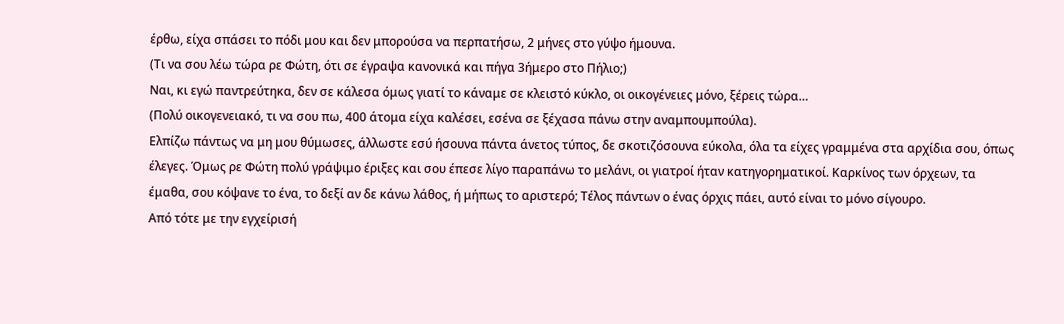έρθω, είχα σπάσει το πόδι μου και δεν μπορούσα να περπατήσω, 2 μήνες στο γύψο ήμουνα.
(Τι να σου λέω τώρα ρε Φώτη, ότι σε έγραψα κανονικά και πήγα 3ήμερο στο Πήλιο;)
Ναι, κι εγώ παντρεύτηκα, δεν σε κάλεσα όμως γιατί το κάναμε σε κλειστό κύκλο, οι οικογένειες μόνο, ξέρεις τώρα…
(Πολύ οικογενειακό, τι να σου πω, 400 άτομα είχα καλέσει, εσένα σε ξέχασα πάνω στην αναμπουμπούλα).
Ελπίζω πάντως να μη μου θύμωσες, άλλωστε εσύ ήσουνα πάντα άνετος τύπος, δε σκοτιζόσουνα εύκολα, όλα τα είχες γραμμένα στα αρχίδια σου, όπως έλεγες. Όμως ρε Φώτη πολύ γράψιμο έριξες και σου έπεσε λίγο παραπάνω το μελάνι, οι γιατροί ήταν κατηγορηματικοί. Καρκίνος των όρχεων, τα έμαθα, σου κόψανε το ένα, το δεξί αν δε κάνω λάθος, ή μήπως το αριστερό; Τέλος πάντων ο ένας όρχις πάει, αυτό είναι το μόνο σίγουρο.
Από τότε με την εγχείρισή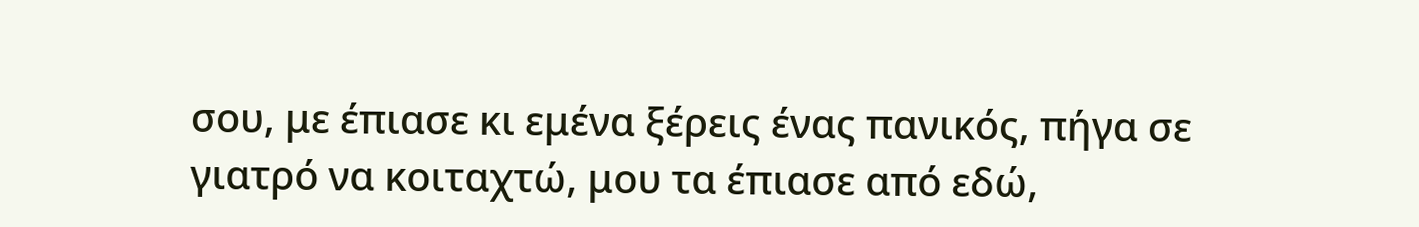σου, με έπιασε κι εμένα ξέρεις ένας πανικός, πήγα σε γιατρό να κοιταχτώ, μου τα έπιασε από εδώ,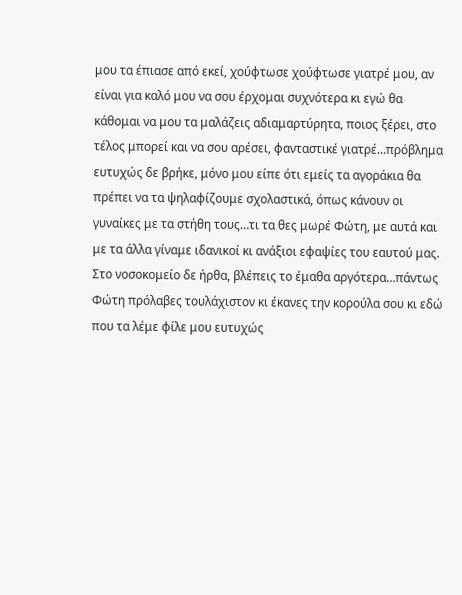μου τα έπιασε από εκεί, χούφτωσε χούφτωσε γιατρέ μου, αν είναι για καλό μου να σου έρχομαι συχνότερα κι εγώ θα κάθομαι να μου τα μαλάζεις αδιαμαρτύρητα, ποιος ξέρει, στο τέλος μπορεί και να σου αρέσει, φανταστικέ γιατρέ…πρόβλημα ευτυχώς δε βρήκε, μόνο μου είπε ότι εμείς τα αγοράκια θα πρέπει να τα ψηλαφίζουμε σχολαστικά, όπως κάνουν οι γυναίκες με τα στήθη τους…τι τα θες μωρέ Φώτη, με αυτά και με τα άλλα γίναμε ιδανικοί κι ανάξιοι εφαψίες του εαυτού μας.
Στο νοσοκομείο δε ήρθα, βλέπεις το έμαθα αργότερα…πάντως Φώτη πρόλαβες τουλάχιστον κι έκανες την κορούλα σου κι εδώ που τα λέμε φίλε μου ευτυχώς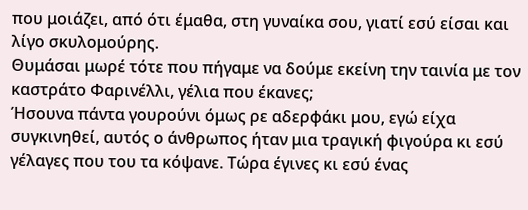που μοιάζει, από ότι έμαθα, στη γυναίκα σου, γιατί εσύ είσαι και λίγο σκυλομούρης.
Θυμάσαι μωρέ τότε που πήγαμε να δούμε εκείνη την ταινία με τον καστράτο Φαρινέλλι, γέλια που έκανες;
Ήσουνα πάντα γουρούνι όμως ρε αδερφάκι μου, εγώ είχα συγκινηθεί, αυτός ο άνθρωπος ήταν μια τραγική φιγούρα κι εσύ γέλαγες που του τα κόψανε. Τώρα έγινες κι εσύ ένας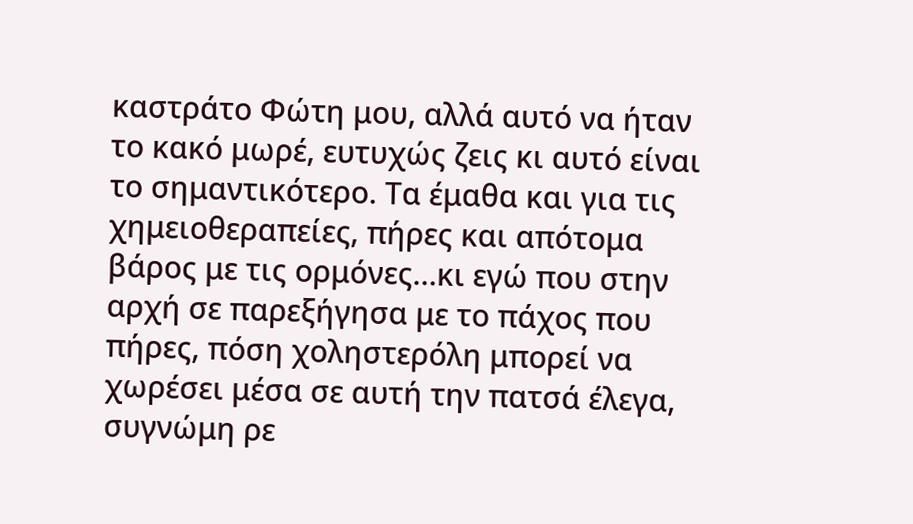καστράτο Φώτη μου, αλλά αυτό να ήταν το κακό μωρέ, ευτυχώς ζεις κι αυτό είναι το σημαντικότερο. Τα έμαθα και για τις χημειοθεραπείες, πήρες και απότομα βάρος με τις ορμόνες…κι εγώ που στην αρχή σε παρεξήγησα με το πάχος που πήρες, πόση χοληστερόλη μπορεί να χωρέσει μέσα σε αυτή την πατσά έλεγα, συγνώμη ρε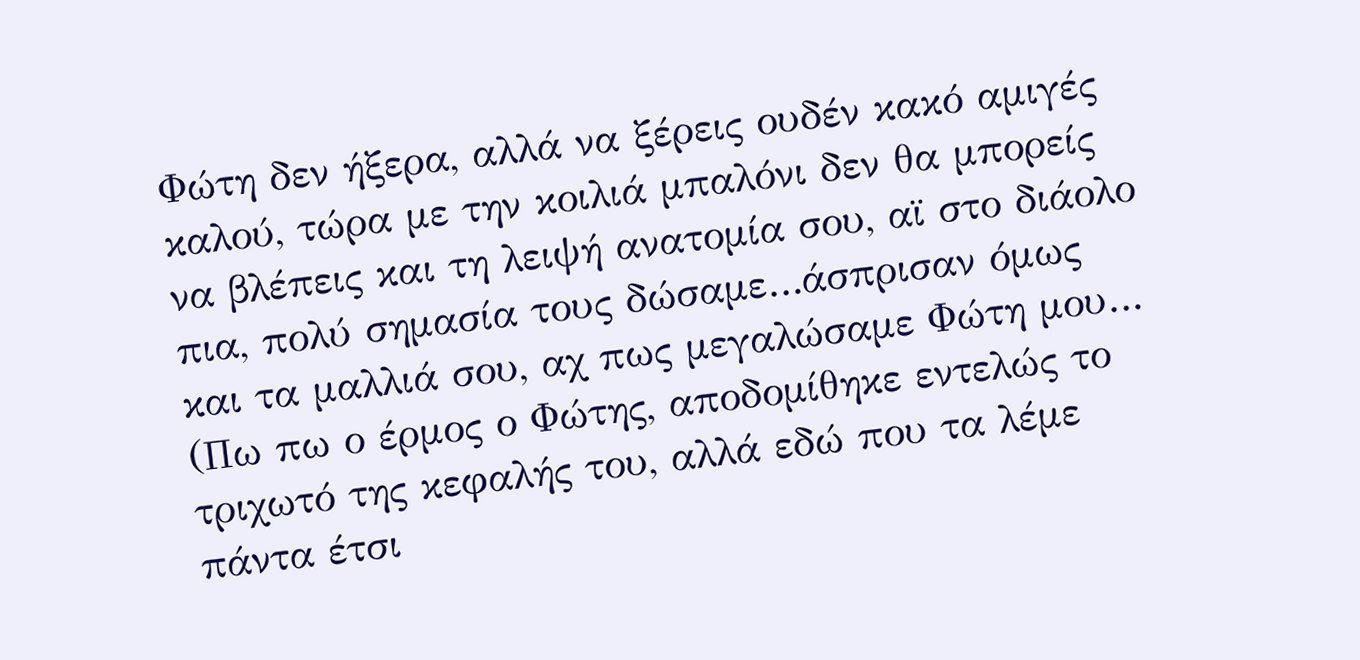Φώτη δεν ήξερα, αλλά να ξέρεις ουδέν κακό αμιγές καλού, τώρα με την κοιλιά μπαλόνι δεν θα μπορείς να βλέπεις και τη λειψή ανατομία σου, αϊ στο διάολο πια, πολύ σημασία τους δώσαμε…άσπρισαν όμως και τα μαλλιά σου, αχ πως μεγαλώσαμε Φώτη μου…
(Πω πω ο έρμος ο Φώτης, αποδομίθηκε εντελώς το τριχωτό της κεφαλής του, αλλά εδώ που τα λέμε πάντα έτσι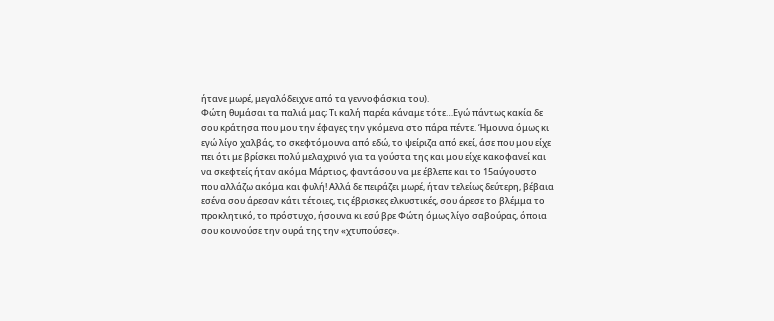ήτανε μωρέ, μεγαλόδειχνε από τα γεννοφάσκια του).
Φώτη θυμάσαι τα παλιά μας; Τι καλή παρέα κάναμε τότε…Εγώ πάντως κακία δε σου κράτησα που μου την έφαγες την γκόμενα στο πάρα πέντε. Ήμουνα όμως κι εγώ λίγο χαλβάς, το σκεφτόμουνα από εδώ, το ψείριζα από εκεί, άσε που μου είχε πει ότι με βρίσκει πολύ μελαχρινό για τα γούστα της και μου είχε κακοφανεί και να σκεφτείς ήταν ακόμα Μάρτιος, φαντάσου να με έβλεπε και το 15αύγουστο που αλλάζω ακόμα και φυλή! Αλλά δε πειράζει μωρέ, ήταν τελείως δεύτερη, βέβαια εσένα σου άρεσαν κάτι τέτοιες, τις έβρισκες ελκυστικές, σου άρεσε το βλέμμα το προκλητικό, το πρόστυχο, ήσουνα κι εσύ βρε Φώτη όμως λίγο σαβούρας, όποια σου κουνούσε την ουρά της την «χτυπούσες».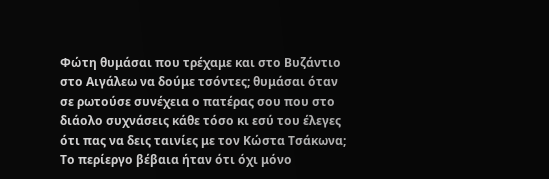Φώτη θυμάσαι που τρέχαμε και στο Βυζάντιο στο Αιγάλεω να δούμε τσόντες; θυμάσαι όταν σε ρωτούσε συνέχεια ο πατέρας σου που στο διάολο συχνάσεις κάθε τόσο κι εσύ του έλεγες ότι πας να δεις ταινίες με τον Κώστα Τσάκωνα; Το περίεργο βέβαια ήταν ότι όχι μόνο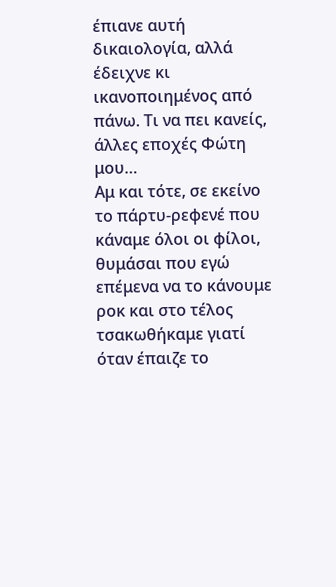έπιανε αυτή δικαιολογία, αλλά έδειχνε κι ικανοποιημένος από πάνω. Τι να πει κανείς, άλλες εποχές Φώτη μου…
Αμ και τότε, σε εκείνο το πάρτυ-ρεφενέ που κάναμε όλοι οι φίλοι, θυμάσαι που εγώ επέμενα να το κάνουμε ροκ και στο τέλος τσακωθήκαμε γιατί όταν έπαιζε το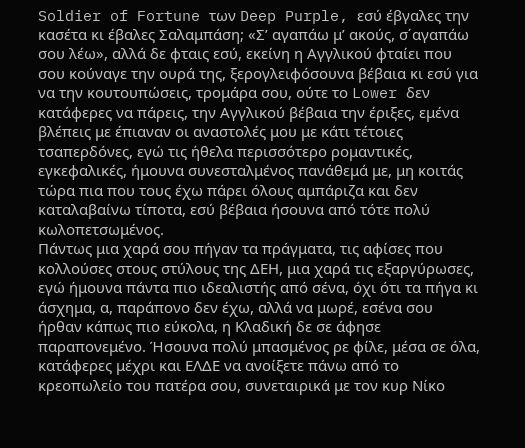Soldier of Fortune των Deep Purple, εσύ έβγαλες την κασέτα κι έβαλες Σαλαμπάση; «Σ’ αγαπάω μ’ ακούς, σ΄αγαπάω σου λέω», αλλά δε φταις εσύ, εκείνη η Αγγλικού φταίει που σου κούναγε την ουρά της, ξερογλειφόσουνα βέβαια κι εσύ για να την κουτουπώσεις, τρομάρα σου, ούτε το Lower δεν κατάφερες να πάρεις, την Αγγλικού βέβαια την έριξες, εμένα βλέπεις με έπιαναν οι αναστολές μου με κάτι τέτοιες τσαπερδόνες, εγώ τις ήθελα περισσότερο ρομαντικές, εγκεφαλικές, ήμουνα συνεσταλμένος πανάθεμά με, μη κοιτάς τώρα πια που τους έχω πάρει όλους αμπάριζα και δεν καταλαβαίνω τίποτα, εσύ βέβαια ήσουνα από τότε πολύ κωλοπετσωμένος.
Πάντως μια χαρά σου πήγαν τα πράγματα, τις αφίσες που κολλούσες στους στύλους της ΔΕΗ, μια χαρά τις εξαργύρωσες, εγώ ήμουνα πάντα πιο ιδεαλιστής από σένα, όχι ότι τα πήγα κι άσχημα, α, παράπονο δεν έχω, αλλά να μωρέ, εσένα σου ήρθαν κάπως πιο εύκολα, η Κλαδική δε σε άφησε παραπονεμένο. Ήσουνα πολύ μπασμένος ρε φίλε, μέσα σε όλα, κατάφερες μέχρι και ΕΛΔΕ να ανοίξετε πάνω από το κρεοπωλείο του πατέρα σου, συνεταιρικά με τον κυρ Νίκο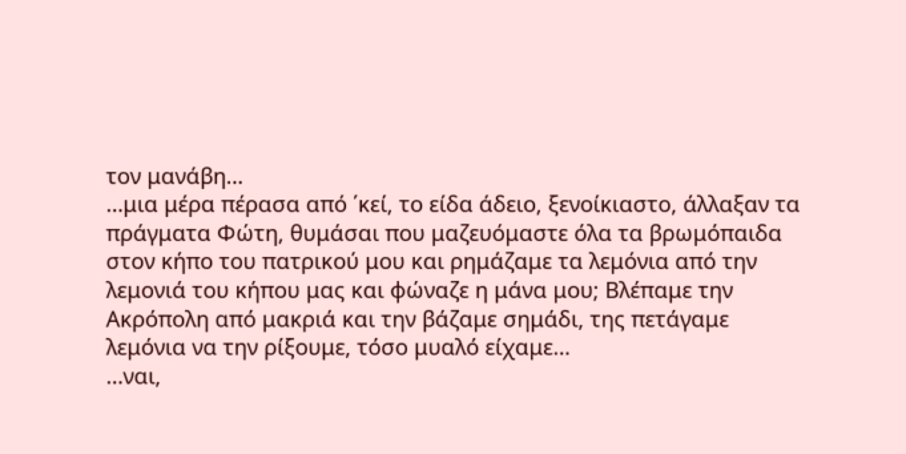τον μανάβη…
…μια μέρα πέρασα από ΄κεί, το είδα άδειο, ξενοίκιαστο, άλλαξαν τα πράγματα Φώτη, θυμάσαι που μαζευόμαστε όλα τα βρωμόπαιδα στον κήπο του πατρικού μου και ρημάζαμε τα λεμόνια από την λεμονιά του κήπου μας και φώναζε η μάνα μου; Βλέπαμε την Ακρόπολη από μακριά και την βάζαμε σημάδι, της πετάγαμε λεμόνια να την ρίξουμε, τόσο μυαλό είχαμε…
…ναι,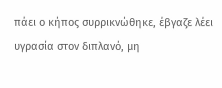πάει ο κήπος συρρικνώθηκε, έβγαζε λέει υγρασία στον διπλανό, μη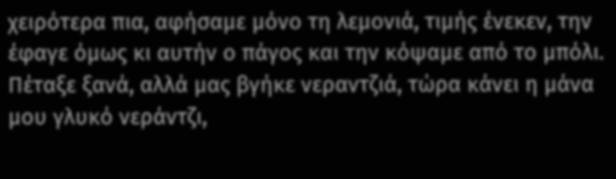χειρότερα πια, αφήσαμε μόνο τη λεμονιά, τιμής ένεκεν, την έφαγε όμως κι αυτήν ο πάγος και την κόψαμε από το μπόλι. Πέταξε ξανά, αλλά μας βγήκε νεραντζιά, τώρα κάνει η μάνα μου γλυκό νεράντζι,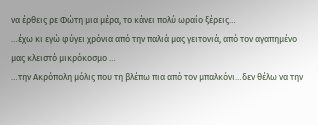να έρθεις ρε Φώτη μια μέρα, το κάνει πολύ ωραίο ξέρεις…
…έχω κι εγώ φύγει χρόνια από την παλιά μας γειτονιά, από τον αγαπημένο μας κλειστό μικρόκοσμο …
…την Ακρόπολη μόλις που τη βλέπω πια από τον μπαλκόνι…δεν θέλω να την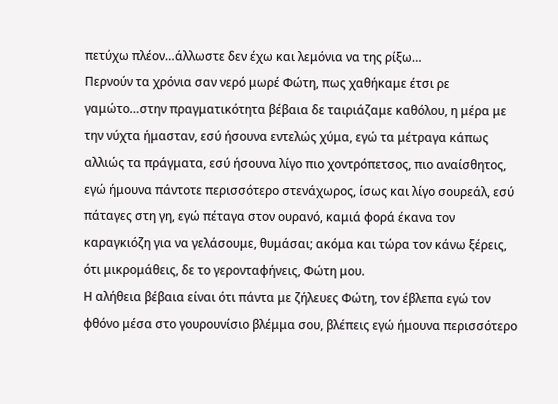πετύχω πλέον…άλλωστε δεν έχω και λεμόνια να της ρίξω…
Περνούν τα χρόνια σαν νερό μωρέ Φώτη, πως χαθήκαμε έτσι ρε γαμώτο…στην πραγματικότητα βέβαια δε ταιριάζαμε καθόλου, η μέρα με την νύχτα ήμασταν, εσύ ήσουνα εντελώς χύμα, εγώ τα μέτραγα κάπως αλλιώς τα πράγματα, εσύ ήσουνα λίγο πιο χοντρόπετσος, πιο αναίσθητος, εγώ ήμουνα πάντοτε περισσότερο στενάχωρος, ίσως και λίγο σουρεάλ, εσύ πάταγες στη γη, εγώ πέταγα στον ουρανό, καμιά φορά έκανα τον καραγκιόζη για να γελάσουμε, θυμάσαι; ακόμα και τώρα τον κάνω ξέρεις, ότι μικρομάθεις, δε το γερονταφήνεις, Φώτη μου.
Η αλήθεια βέβαια είναι ότι πάντα με ζήλευες Φώτη, τον έβλεπα εγώ τον φθόνο μέσα στο γουρουνίσιο βλέμμα σου, βλέπεις εγώ ήμουνα περισσότερο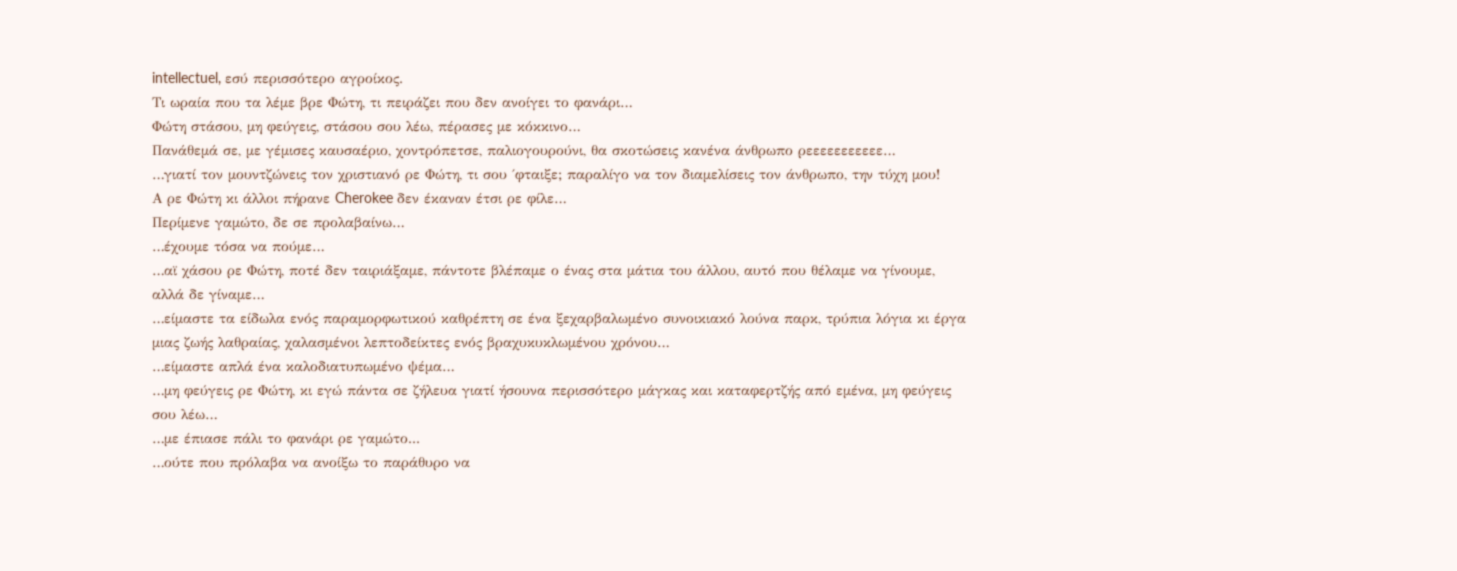intellectuel, εσύ περισσότερο αγροίκος.
Τι ωραία που τα λέμε βρε Φώτη, τι πειράζει που δεν ανοίγει το φανάρι…
Φώτη στάσου, μη φεύγεις, στάσου σου λέω, πέρασες με κόκκινο…
Πανάθεμά σε, με γέμισες καυσαέριο, χοντρόπετσε, παλιογουρούνι, θα σκοτώσεις κανένα άνθρωπο ρεεεεεεεεεεε…
…γιατί τον μουντζώνεις τον χριστιανό ρε Φώτη, τι σου ΄φταιξε; παραλίγο να τον διαμελίσεις τον άνθρωπο, την τύχη μου!
Α ρε Φώτη κι άλλοι πήρανε Cherokee δεν έκαναν έτσι ρε φίλε…
Περίμενε γαμώτο, δε σε προλαβαίνω…
…έχουμε τόσα να πούμε…
…αϊ χάσου ρε Φώτη, ποτέ δεν ταιριάξαμε, πάντοτε βλέπαμε ο ένας στα μάτια του άλλου, αυτό που θέλαμε να γίνουμε, αλλά δε γίναμε…
…είμαστε τα είδωλα ενός παραμορφωτικού καθρέπτη σε ένα ξεχαρβαλωμένο συνοικιακό λούνα παρκ, τρύπια λόγια κι έργα μιας ζωής λαθραίας, χαλασμένοι λεπτοδείκτες ενός βραχυκυκλωμένου χρόνου…
…είμαστε απλά ένα καλοδιατυπωμένο ψέμα…
…μη φεύγεις ρε Φώτη, κι εγώ πάντα σε ζήλευα γιατί ήσουνα περισσότερο μάγκας και καταφερτζής από εμένα, μη φεύγεις σου λέω…
…με έπιασε πάλι το φανάρι ρε γαμώτο...
…ούτε που πρόλαβα να ανοίξω το παράθυρο να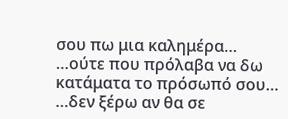σου πω μια καλημέρα…
…ούτε που πρόλαβα να δω κατάματα το πρόσωπό σου…
…δεν ξέρω αν θα σε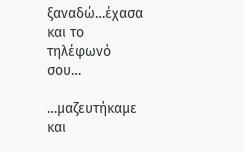ξαναδώ…έχασα και το τηλέφωνό σου…

…μαζευτήκαμε και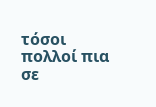τόσοι πολλοί πια σε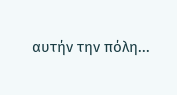αυτήν την πόλη...